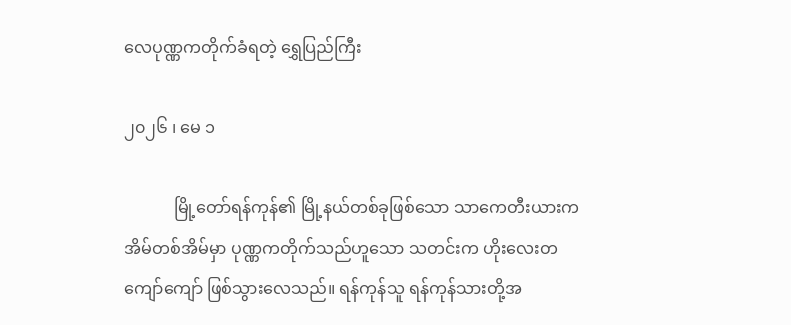လေပုဏ္ဏကတိုက်ခံရတဲ့ ရွှေပြည်ကြီး

၂၀၂၆ ၊ မေ ၁

            မြို့တော်ရန်ကုန်၏ မြို့နယ်တစ်ခုဖြစ်သော သာကေတီးယားက အိမ်တစ်အိမ်မှာ ပုဏ္ဏကတိုက်သည်ဟူသော သတင်းက ဟိုးလေးတကျော်ကျော် ဖြစ်သွားလေသည်။ ရန်ကုန်သူ ရန်ကုန်သားတို့အ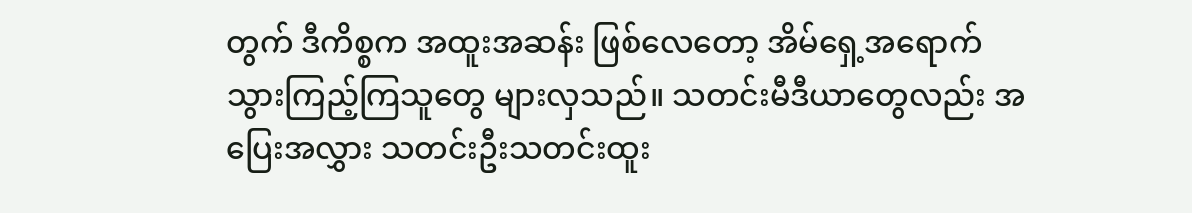တွက် ဒီကိစ္စက အထူးအဆန်း ဖြစ်လေတော့ အိမ်ရှေ့အရောက် သွားကြည့်ကြသူတွေ များလှသည်။ သတင်းမီဒီယာတွေလည်း အပြေးအလွှား သတင်းဦးသတင်းထူး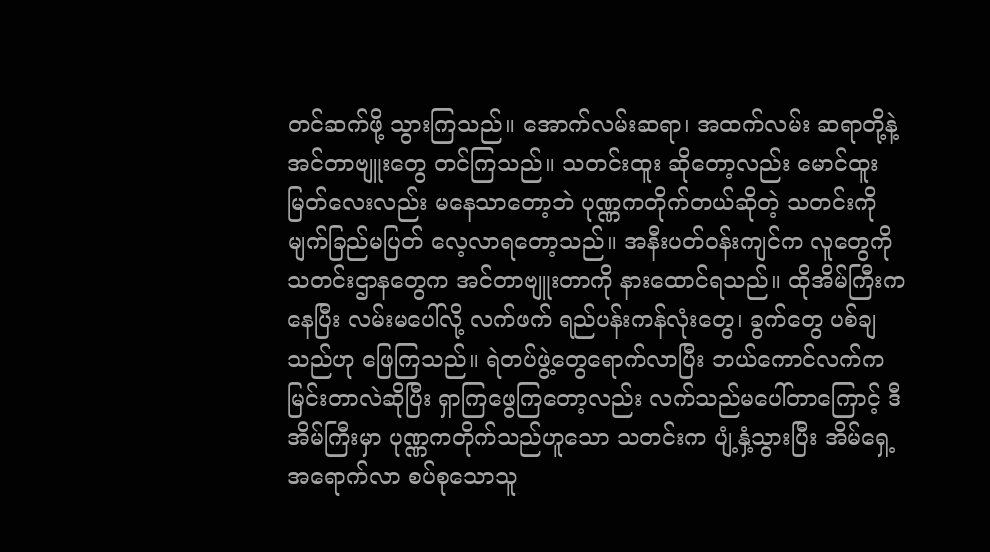တင်ဆက်ဖို့ သွားကြသည်။ အောက်လမ်းဆရာ၊ အထက်လမ်း ဆရာတို့နဲ့ အင်တာဗျူးတွေ တင်ကြသည်။ သတင်းထူး ဆိုတော့လည်း မောင်ထူးမြတ်လေးလည်း မနေသာတော့ဘဲ ပုဏ္ဏကတိုက်တယ်ဆိုတဲ့ သတင်းကို မျက်ခြည်မပြတ် လေ့လာရတော့သည်။ အနီးပတ်ဝန်းကျင်က လူတွေကို သတင်းဌာနတွေက အင်တာဗျူးတာကို နားထောင်ရသည်။ ထိုအိမ်ကြီးကနေပြီး လမ်းမပေါ်လို့ လက်ဖက် ရည်ပန်းကန်လုံးတွေ၊ ခွက်တွေ ပစ်ချသည်ဟု ဖြေကြသည်။ ရဲတပ်ဖွဲ့တွေရောက်လာပြီး ဘယ်ကောင်လက်က မြင်းတာလဲဆိုပြီး ရှာကြဖွေကြတော့လည်း လက်သည်မပေါ်တာကြောင့် ဒီအိမ်ကြီးမှာ ပုဏ္ဏကတိုက်သည်ဟူသော သတင်းက ပျံ့နှံ့သွားပြီး အိမ်ရှေ့အရောက်လာ စပ်စုသောသူ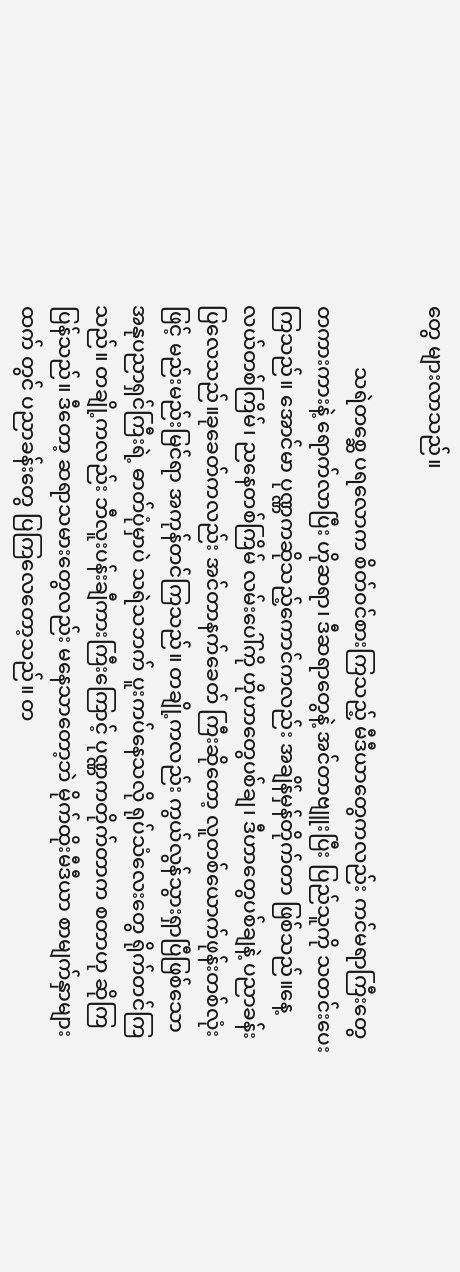တွေ များလာသည်။

            သရဲတစ္ဆေ ပရလောက စိတ်ဝင်စားကြသည့် မီဒီယာတွေကလည်း ကင်မရာကြီးတွေ တကားကားနဲ့ ရောက်လာပြီး ဟိုဆရာ၊ ဒီဆရာတွေနဲ့ အင်တာဗျူးပြီး ပြည်သူကို သတင်းပေးကြသည်။ အောင်မာ ပုဏ္ဏကဆိုသည့်ကောင်ကလည်း အချိန်မှန်တိုက်တာ ဖြစ်သည်။နေ့လယ်တစ်ကြိမ်၊ ညနေတစ်ကြိမ် လမ်းပေါ်ကို ဟိုဟာတွေပစ်ချ၊ ဒီဟာတွေပစ်ချနဲ့ ပညာခန်းပြလေသည်။ခုခေတ်ကလည်း အင်တာနက်ခေတ် ကြီးဆိုတော့ လူတစ်ယောက်ဖုန်းတစ်လုံးဖြင့် မည်းမည်းမြင်ရာ အကုန်တင်ကြသည်။ တချို့ကလည်း ကွယ်လွန်သွားရှာပြီဖြစ်သော အနုပညာရှင်ကြီးရဲ့ ဓာတ်ပုံမှာပဲ သရဲသဘက် ပူးကပ်နေသလို ရုပ်သံလေးတွေ ရိုက်တင်ကြသည်။ တချို့ကလည်း ဘီလူးပန်းချီကားကြီးကြောင့် ပုဏ္ဏကတိုက်တာက စတာဟု ဆိုကြပြန်သည်။ ဒီတော့ ဆရာသမားတွေလည်း မနေသာတော့ဘဲ မိုက်ထိုးမီဒီယာ စာမျက်နှာများထက် တွင် ပညာခန်းတွေ ပြကြလေတော့သည်။ တ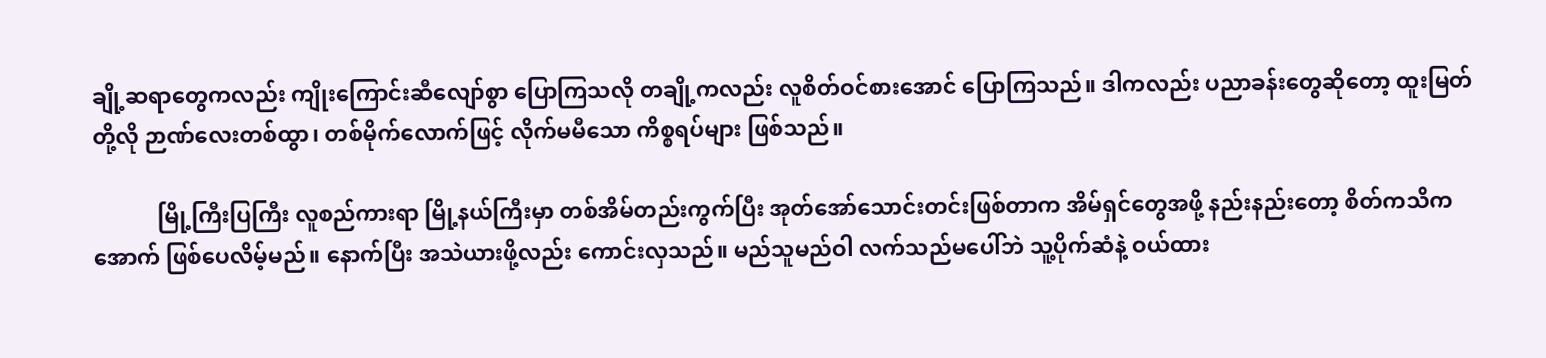ချို့ဆရာတွေကလည်း ကျိုးကြောင်းဆီလျော်စွာ ပြောကြသလို တချို့ကလည်း လူစိတ်ဝင်စားအောင် ပြောကြသည်။ ဒါကလည်း ပညာခန်းတွေဆိုတော့ ထူးမြတ် တို့လို ဉာဏ်လေးတစ်ထွာ၊ တစ်မိုက်လောက်ဖြင့် လိုက်မမီသော ကိစ္စရပ်များ ဖြစ်သည်။

            မြို့ကြီးပြကြီး လူစည်ကားရာ မြို့နယ်ကြီးမှာ တစ်အိမ်တည်းကွက်ပြီး အုတ်အော်သောင်းတင်းဖြစ်တာက အိမ်ရှင်တွေအဖို့ နည်းနည်းတော့ စိတ်ကသိကအောက် ဖြစ်ပေလိမ့်မည်။ နောက်ပြီး အသဲယားဖို့လည်း ကောင်းလှသည်။ မည်သူမည်ဝါ လက်သည်မပေါ်ဘဲ သူ့ပိုက်ဆံနဲ့ ဝယ်ထား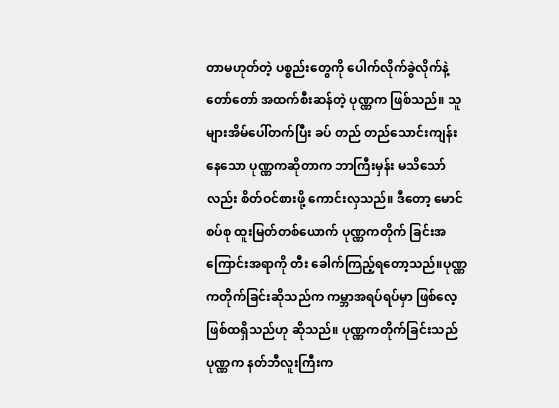တာမဟုတ်တဲ့ ပစ္စည်းတွေကို ပေါက်လိုက်ခွဲလိုက်နဲ့ တော်တော် အထက်စီးဆန်တဲ့ ပုဏ္ဏက ဖြစ်သည်။ သူများအိမ်ပေါ်တက်ပြီး ခပ် တည် တည်သောင်းကျန်းနေသော ပုဏ္ဏကဆိုတာက ဘာကြီးမှန်း မသိသော်လည်း စိတ်ဝင်စားဖို့ ကောင်းလှသည်။ ဒီတော့ မောင်စပ်စု ထူးမြတ်တစ်ယောက် ပုဏ္ဏကတိုက် ခြင်းအကြောင်းအရာကို တီး ခေါက်ကြည့်ရတော့သည်။ပုဏ္ဏကတိုက်ခြင်းဆိုသည်က ကမ္ဘာအရပ်ရပ်မှာ ဖြစ်လေ့ဖြစ်ထရှိသည်ဟု ဆိုသည်။ ပုဏ္ဏကတိုက်ခြင်းသည် ပုဏ္ဏက နတ်ဘီလူးကြီးက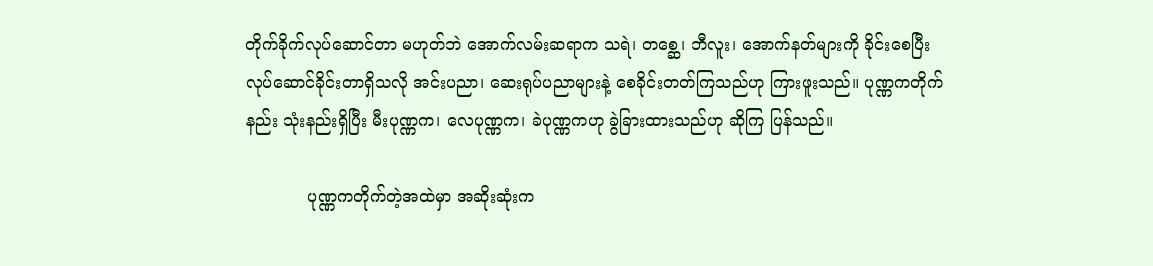တိုက်ခိုက်လုပ်ဆောင်တာ မဟုတ်ဘဲ အောက်လမ်းဆရာက သရဲ၊ တစ္ဆေ၊ ဘီလူး၊ အောက်နတ်များကို ခိုင်းစေပြီး လုပ်ဆောင်ခိုင်းတာရှိသလို အင်းပညာ၊ ဆေးရုပ်ပညာများနဲ့ စေခိုင်းတတ်ကြသည်ဟု ကြားဖူးသည်။ ပုဏ္ဏကတိုက်နည်း သုံးနည်းရှိပြီး မီးပုဏ္ဏက၊ လေပုဏ္ဏက၊ ခဲပုဏ္ဏကဟု ခွဲခြားထားသည်ဟု ဆိုကြ ပြန်သည်။

            ပုဏ္ဏကတိုက်တဲ့အထဲမှာ အဆိုးဆုံးက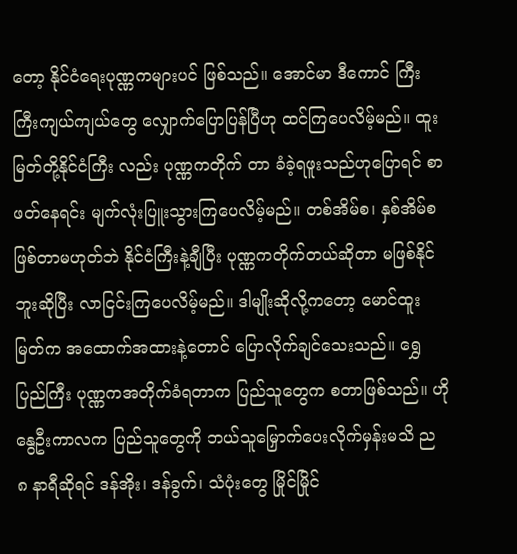တော့ နိုင်ငံရေးပုဏ္ဏကများပင် ဖြစ်သည်။ အောင်မာ ဒီကောင် ကြီးကြီးကျယ်ကျယ်တွေ လျှောက်ပြောပြန်ပြီဟု ထင်ကြပေလိမ့်မည်။ ထူးမြတ်တို့နိုင်ငံကြီး လည်း ပုဏ္ဏကတိုက် တာ ခံခဲ့ရဖူးသည်ဟုပြောရင် စာဖတ်နေရင်း မျက်လုံးပြူးသွားကြပေလိမ့်မည်။ တစ်အိမ်စ၊ နှစ်အိမ်စ ဖြစ်တာမဟုတ်ဘဲ နိုင်ငံကြီးနဲ့ချီပြီး ပုဏ္ဏကတိုက်တယ်ဆိုတာ မဖြစ်နိုင်ဘူးဆိုပြီး လာငြင်းကြပေလိမ့်မည်။ ဒါမျိုးဆိုလို့ကတော့ မောင်ထူးမြတ်က အထောက်အထားနဲ့တောင် ပြောလိုက်ချင်သေးသည်။ ရွှေပြည်ကြီး ပုဏ္ဏကအတိုက်ခံရတာက ပြည်သူတွေက စတာဖြစ်သည်။ ဟို နွေဦးကာလက ပြည်သူတွေကို ဘယ်သူမြှောက်ပေးလိုက်မှန်းမသိ ည ၈ နာရီဆိုရင် ဒန်အိုး၊ ဒန်ခွက်၊ သံပုံးတွေ မြိုင်မြိုင်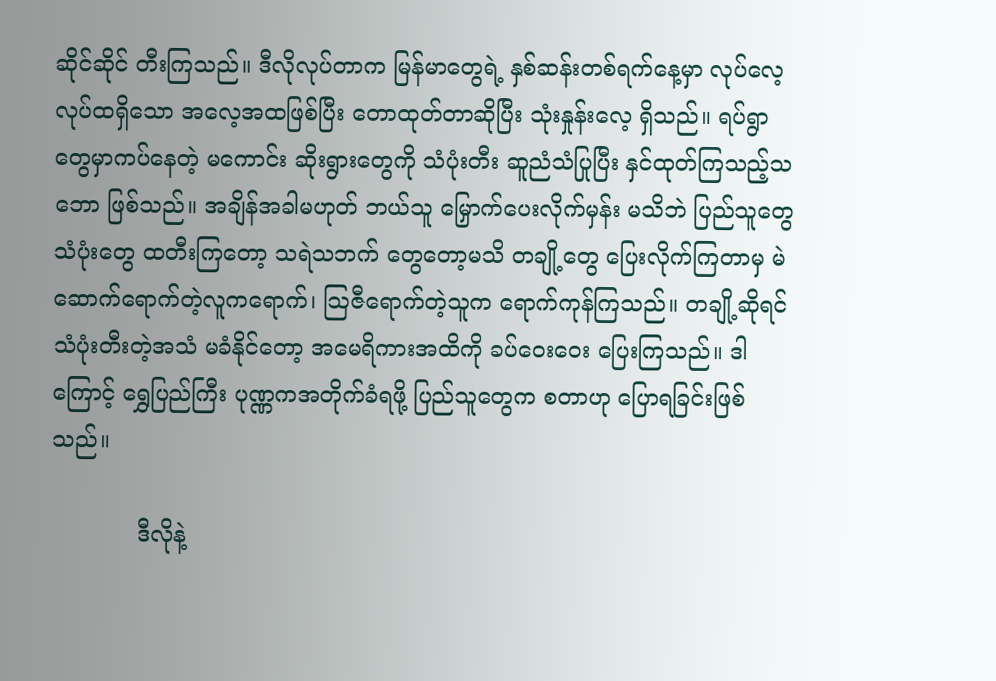ဆိုင်ဆိုင် တီးကြသည်။ ဒီလိုလုပ်တာက မြန်မာတွေရဲ့ နှစ်ဆန်းတစ်ရက်နေ့မှာ လုပ်လေ့လုပ်ထရှိသော အလေ့အထဖြစ်ပြီး တောထုတ်တာဆိုပြီး သုံးနှုန်းလေ့ ရှိသည်။ ရပ်ရွာတွေမှာကပ်နေတဲ့ မကောင်း ဆိုးရွားတွေကို သံပုံးတီး ဆူညံသံပြုပြီး နှင်ထုတ်ကြသည့်သဘော ဖြစ်သည်။ အချိန်အခါမဟုတ် ဘယ်သူ မြှောက်ပေးလိုက်မှန်း မသိဘဲ ပြည်သူတွေ သံပုံးတွေ ထတီးကြတော့ သရဲသဘက် တွေတော့မသိ တချို့တွေ ပြေးလိုက်ကြတာမှ မဲဆောက်ရောက်တဲ့လူကရောက်၊ သြဇီရောက်တဲ့သူက ရောက်ကုန်ကြသည်။ တချို့ဆိုရင် သံပုံးတီးတဲ့အသံ မခံနိုင်တော့ အမေရိကားအထိကို ခပ်ဝေးဝေး ပြေးကြသည်။ ဒါကြောင့် ရွှေပြည်ကြီး ပုဏ္ဏကအတိုက်ခံရဖို့ ပြည်သူတွေက စတာဟု ပြောရခြင်းဖြစ်သည်။

            ဒီလိုနဲ့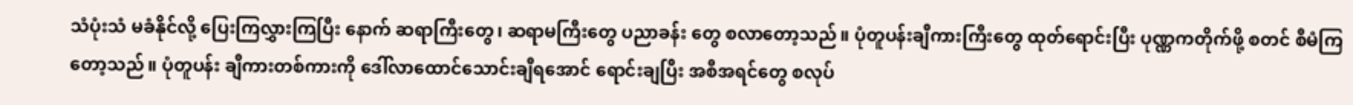သံပုံးသံ မခံနိုင်လို့ ပြေးကြလွှားကြပြီး နောက် ဆရာကြီးတွေ၊ ဆရာမကြီးတွေ ပညာခန်း တွေ စလာတော့သည်။ ပုံတူပန်းချီကားကြီးတွေ ထုတ်ရောင်းပြီး ပုဏ္ဏကတိုက်ဖို့ စတင် စီမံကြတော့သည်။ ပုံတူပန်း ချီကားတစ်ကားကို ဒေါ်လာထောင်သောင်းချီရအောင် ရောင်းချပြီး အစီအရင်တွေ စလုပ်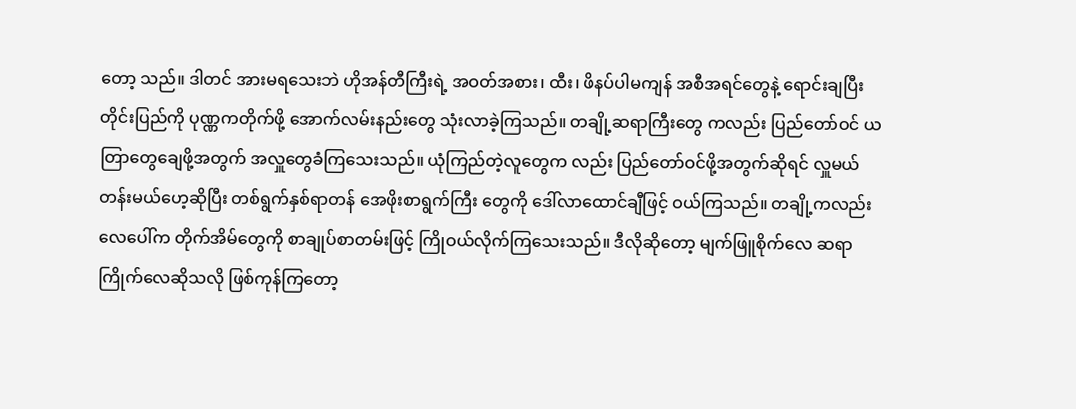တော့ သည်။ ဒါတင် အားမရသေးဘဲ ဟိုအန်တီကြီးရဲ့ အဝတ်အစား၊ ထီး၊ ဖိနပ်ပါမကျန် အစီအရင်တွေနဲ့ ရောင်းချပြီး တိုင်းပြည်ကို ပုဏ္ဏကတိုက်ဖို့ အောက်လမ်းနည်းတွေ သုံးလာခဲ့ကြသည်။ တချို့ဆရာကြီးတွေ ကလည်း ပြည်တော်ဝင် ယတြာတွေချေဖို့အတွက် အလှူတွေခံကြသေးသည်။ ယုံကြည်တဲ့လူတွေက လည်း ပြည်တော်ဝင်ဖို့အတွက်ဆိုရင် လှူမယ်တန်းမယ်ဟေ့ဆိုပြီး တစ်ရွက်နှစ်ရာတန် အေဖိုးစာရွက်ကြီး တွေကို ဒေါ်လာထောင်ချီဖြင့် ဝယ်ကြသည်။ တချို့ကလည်း လေပေါ်က တိုက်အိမ်တွေကို စာချုပ်စာတမ်းဖြင့် ကြိုဝယ်လိုက်ကြသေးသည်။ ဒီလိုဆိုတော့ မျက်ဖြူစိုက်လေ ဆရာကြိုက်လေဆိုသလို ဖြစ်ကုန်ကြတော့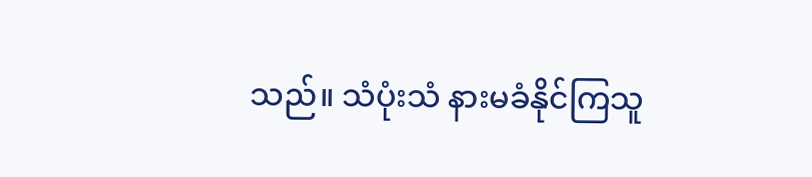သည်။ သံပုံးသံ နားမခံနိုင်ကြသူ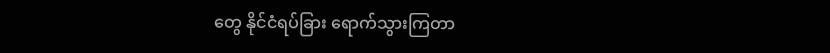တွေ နိုင်ငံရပ်ခြား ရောက်သွားကြတာ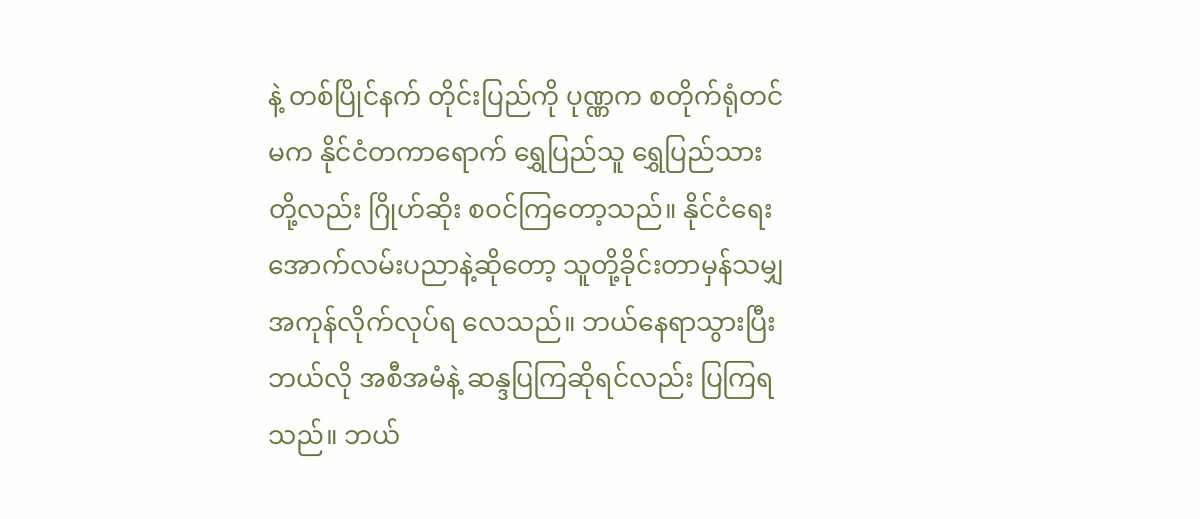နဲ့ တစ်ပြိုင်နက် တိုင်းပြည်ကို ပုဏ္ဏက စတိုက်ရုံတင်မက နိုင်ငံတကာရောက် ရွှေပြည်သူ ရွှေပြည်သားတို့လည်း ဂြိုဟ်ဆိုး စဝင်ကြတော့သည်။ နိုင်ငံရေးအောက်လမ်းပညာနဲ့ဆိုတော့ သူတို့ခိုင်းတာမှန်သမျှ အကုန်လိုက်လုပ်ရ လေသည်။ ဘယ်နေရာသွားပြီး ဘယ်လို အစီအမံနဲ့ ဆန္ဒပြကြဆိုရင်လည်း ပြကြရသည်။ ဘယ်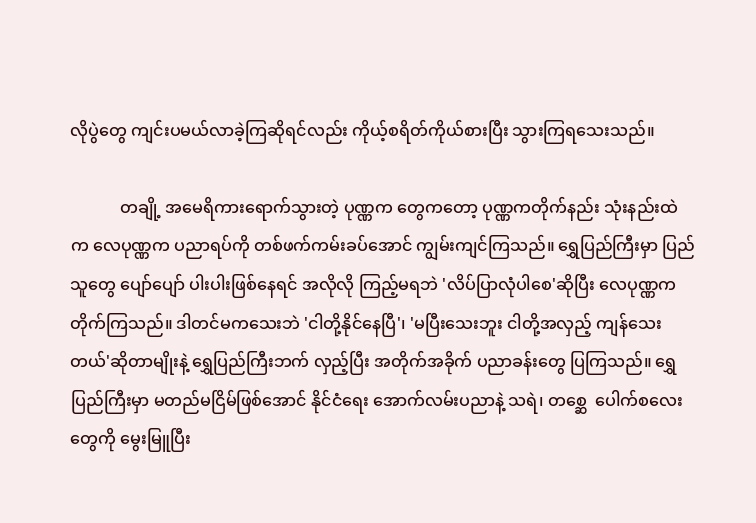လိုပွဲတွေ ကျင်းပမယ်လာခဲ့ကြဆိုရင်လည်း ကိုယ့်စရိတ်ကိုယ်စားပြီး သွားကြရသေးသည်။

            တချို့ အမေရိကားရောက်သွားတဲ့ ပုဏ္ဏက တွေကတော့ ပုဏ္ဏကတိုက်နည်း သုံးနည်းထဲက လေပုဏ္ဏက ပညာရပ်ကို တစ်ဖက်ကမ်းခပ်အောင် ကျွမ်းကျင်ကြသည်။ ရွှေပြည်ကြီးမှာ ပြည်သူတွေ ပျော်ပျော် ပါးပါးဖြစ်နေရင် အလိုလို ကြည့်မရဘဲ 'လိပ်ပြာလုံပါစေ'ဆိုပြီး လေပုဏ္ဏက တိုက်ကြသည်။ ဒါတင်မကသေးဘဲ 'ငါတို့နိုင်နေပြီ'၊ 'မပြီးသေးဘူး ငါတို့အလှည့် ကျန်သေးတယ်'ဆိုတာမျိုးနဲ့ ရွှေပြည်ကြီးဘက် လှည့်ပြီး အတိုက်အခိုက် ပညာခန်းတွေ ပြကြသည်။ ရွှေပြည်ကြီးမှာ မတည်မငြိမ်ဖြစ်အောင် နိုင်ငံရေး အောက်လမ်းပညာနဲ့ သရဲ၊ တစ္ဆေ  ပေါက်စလေးတွေကို မွေးမြူပြီး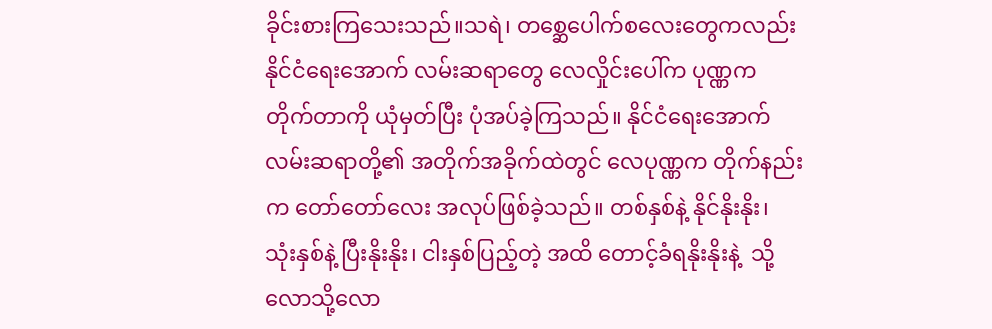ခိုင်းစားကြသေးသည်။သရဲ၊ တစ္ဆေပေါက်စလေးတွေကလည်း နိုင်ငံရေးအောက် လမ်းဆရာတွေ လေလှိုင်းပေါ်က ပုဏ္ဏက တိုက်တာကို ယုံမှတ်ပြီး ပုံအပ်ခဲ့ကြသည်။ နိုင်ငံရေးအောက်လမ်းဆရာတို့၏ အတိုက်အခိုက်ထဲတွင် လေပုဏ္ဏက တိုက်နည်းက တော်တော်လေး အလုပ်ဖြစ်ခဲ့သည်။ တစ်နှစ်နဲ့ နိုင်နိုးနိုး၊ သုံးနှစ်နဲ့ ပြီးနိုးနိုး၊ ငါးနှစ်ပြည့်တဲ့ အထိ တောင့်ခံရနိုးနိုးနဲ့  သို့လောသို့လော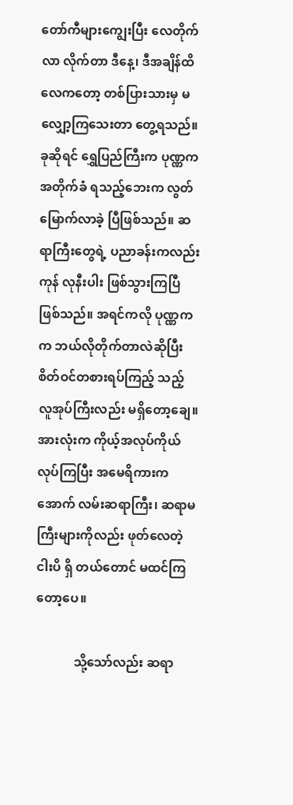တော်ကီများကျွေးပြီး လေတိုက်လာ လိုက်တာ ဒီနေ့၊ ဒီအချိန်ထိ လေကတော့ တစ်ပြားသားမှ မလျှော့ကြသေးတာ တွေ့ရသည်။ ခုဆိုရင် ရွှေပြည်ကြီးက ပုဏ္ဏက အတိုက်ခံ ရသည့်ဘေးက လွတ်မြောက်လာခဲ့ ပြီဖြစ်သည်။ ဆရာကြီးတွေရဲ့ ပညာခန်းကလည်း ကုန် လုနီးပါး ဖြစ်သွားကြပြီ ဖြစ်သည်။ အရင်ကလို ပုဏ္ဏကက ဘယ်လိုတိုက်တာလဲဆိုပြီး စိတ်ဝင်တစားရပ်ကြည့် သည့် လူအုပ်ကြီးလည်း မရှိတော့ချေ။ အားလုံးက ကိုယ့်အလုပ်ကိုယ်လုပ်ကြပြီး အမေရိကားက အောက် လမ်းဆရာကြီး၊ ဆရာမကြီးများကိုလည်း ဖုတ်လေတဲ့ငါးပိ ရှိ တယ်တောင် မထင်ကြတော့ပေ။

            သို့သော်လည်း ဆရာ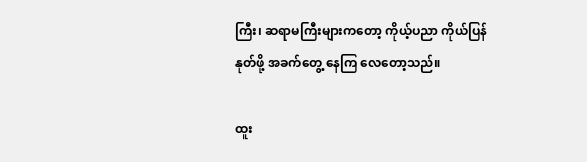ကြီး၊ ဆရာမကြီးများကတော့ ကိုယ့်ပညာ ကိုယ်ပြန်နုတ်ဖို့ အခက်တွေ့ နေကြ လေတော့သည်။

ထူး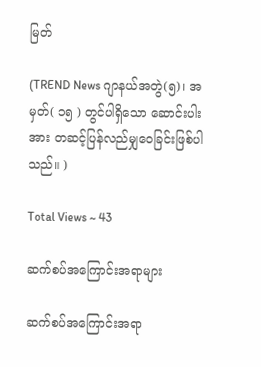မြတ်

(TREND News ဂျာနယ်အတွဲ(၅)၊ အမှတ်( ၁၅ ) တွင်ပါရှိသော ဆောင်းပါးအား တဆင့်ပြန်လည်မျှဝေခြင်းဖြစ်ပါသည်။ )

Total Views ~ 43

ဆက်စပ်အကြောင်းအရာများ

ဆက်စပ်အကြောင်းအရာ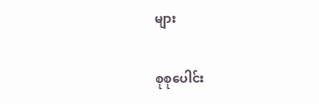များ

စုစုပေါင်း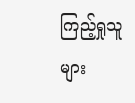ကြည့်ရှုသူများ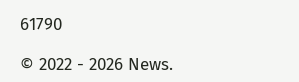61790

© 2022 - 2026 News.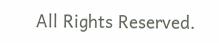All Rights Reserved.